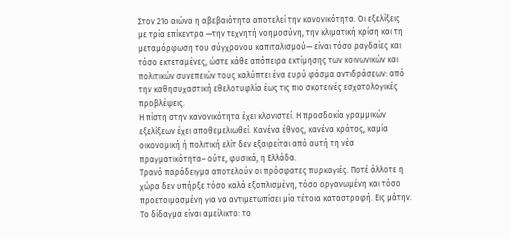Στον 21ο αιώνα η αβεβαιότητα αποτελεί την κανονικότητα. Οι εξελίξεις με τρία επίκεντρα —την τεχνητή νοημοσύνη, την κλιματική κρίση και τη μεταμόρφωση του σύγχρονου καπιταλισμού— είναι τόσο ραγδαίες και τόσο εκτεταμένες, ώστε κάθε απόπειρα εκτίμησης των κοινωνικών και πολιτικών συνεπειών τους καλύπτει ένα ευρύ φάσμα αντιδράσεων: από την καθησυχαστική εθελοτυφλία έως τις πιο σκοτεινές εσχατολογικές προβλέψεις.
Η πίστη στην κανονικότητα έχει κλονιστεί. Η προσδοκία γραμμικών εξελίξεων έχει αποθεμελιωθεί. Κανένα έθνος, κανένα κράτος, καμία οικονομική ή πολιτική ελίτ δεν εξαιρείται από αυτή τη νέα πραγματικότητα– ούτε, φυσικά, η Ελλάδα.
Τρανό παράδειγμα αποτελούν οι πρόσφατες πυρκαγιές. Ποτέ άλλοτε η χώρα δεν υπήρξε τόσο καλά εξοπλισμένη, τόσο οργανωμένη και τόσο προετοιμασμένη για να αντιμετωπίσει μία τέτοια καταστροφή. Εις μάτην. Το δίδαγμα είναι αμείλικτο: το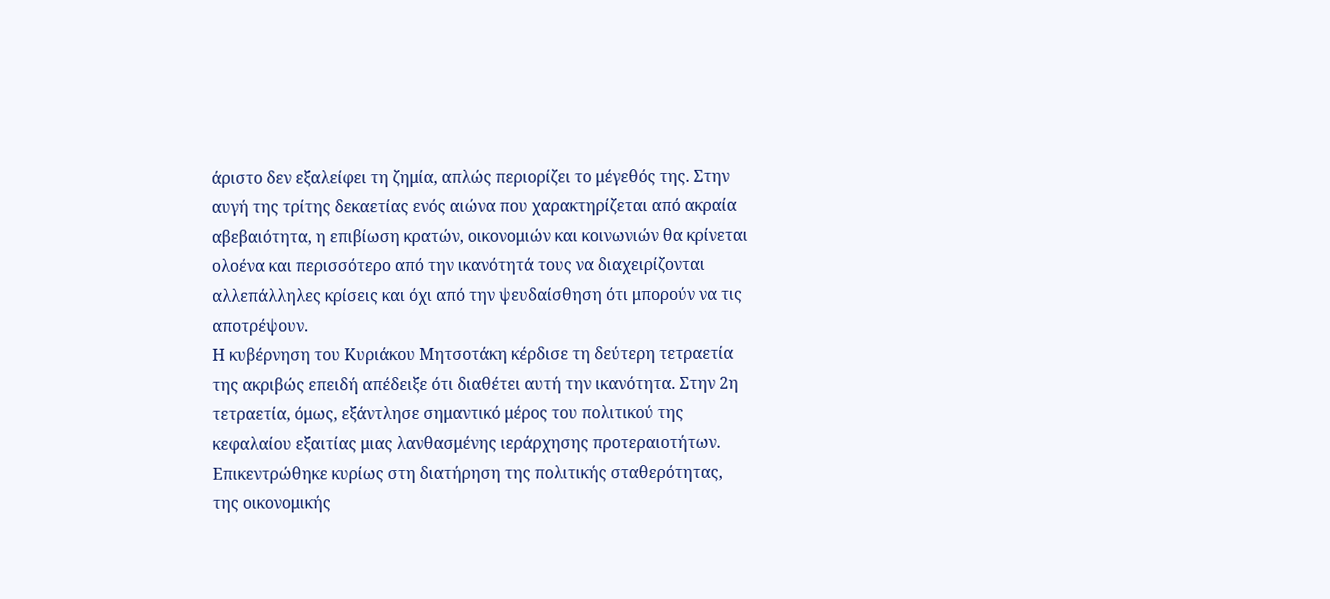άριστο δεν εξαλείφει τη ζημία, απλώς περιορίζει το μέγεθός της. Στην αυγή της τρίτης δεκαετίας ενός αιώνα που χαρακτηρίζεται από ακραία αβεβαιότητα, η επιβίωση κρατών, οικονομιών και κοινωνιών θα κρίνεται ολοένα και περισσότερο από την ικανότητά τους να διαχειρίζονται αλλεπάλληλες κρίσεις και όχι από την ψευδαίσθηση ότι μπορούν να τις αποτρέψουν.
Η κυβέρνηση του Κυριάκου Μητσοτάκη κέρδισε τη δεύτερη τετραετία της ακριβώς επειδή απέδειξε ότι διαθέτει αυτή την ικανότητα. Στην 2η τετραετία, όμως, εξάντλησε σημαντικό μέρος του πολιτικού της κεφαλαίου εξαιτίας μιας λανθασμένης ιεράρχησης προτεραιοτήτων. Επικεντρώθηκε κυρίως στη διατήρηση της πολιτικής σταθερότητας, της οικονομικής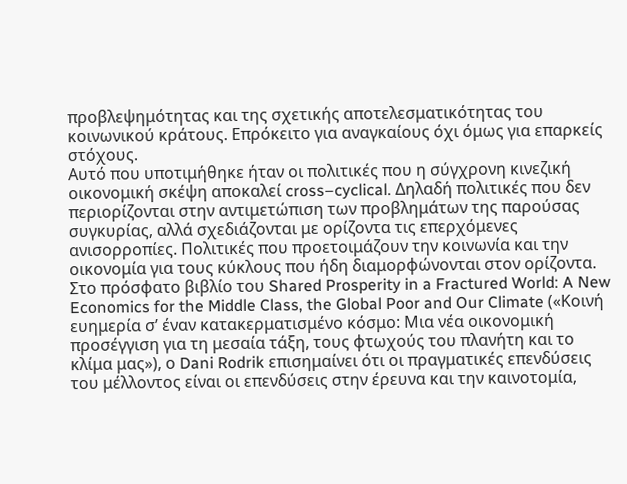προβλεψημότητας και της σχετικής αποτελεσματικότητας του κοινωνικού κράτους. Επρόκειτο για αναγκαίους όχι όμως για επαρκείς στόχους.
Αυτό που υποτιμήθηκε ήταν οι πολιτικές που η σύγχρονη κινεζική οικονομική σκέψη αποκαλεί cross–cyclical. Δηλαδή πολιτικές που δεν περιορίζονται στην αντιμετώπιση των προβλημάτων της παρούσας συγκυρίας, αλλά σχεδιάζονται με ορίζοντα τις επερχόμενες ανισορροπίες. Πολιτικές που προετοιμάζουν την κοινωνία και την οικονομία για τους κύκλους που ήδη διαμορφώνονται στον ορίζοντα.
Στο πρόσφατο βιβλίο του Shared Prosperity in a Fractured World: A New Economics for the Middle Class, the Global Poor and Our Climate («Κοινή ευημερία σ’ έναν κατακερματισμένο κόσμο: Μια νέα οικονομική προσέγγιση για τη μεσαία τάξη, τους φτωχούς του πλανήτη και το κλίμα μας»), ο Dani Rodrik επισημαίνει ότι οι πραγματικές επενδύσεις του μέλλοντος είναι οι επενδύσεις στην έρευνα και την καινοτομία,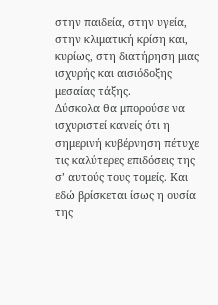στην παιδεία, στην υγεία, στην κλιματική κρίση και, κυρίως, στη διατήρηση μιας ισχυρής και αισιόδοξης μεσαίας τάξης.
Δύσκολα θα μπορούσε να ισχυριστεί κανείς ότι η σημερινή κυβέρνηση πέτυχε τις καλύτερες επιδόσεις της σ’ αυτούς τους τομείς. Και εδώ βρίσκεται ίσως η ουσία της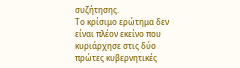συζήτησης.
Το κρίσιμο ερώτημα δεν είναι πλέον εκείνο που κυριάρχησε στις δύο πρώτες κυβερνητικές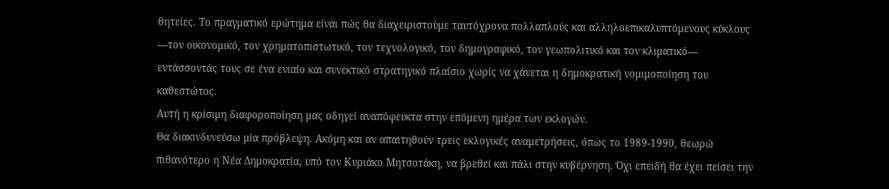θητείες. Το πραγματικό ερώτημα είναι πώς θα διαχειριστούμε ταυτόχρονα πολλαπλούς και αλληλοεπικαλυπτόμενους κύκλους —τον οικονομικό, τον χρηματοπιστωτικό, τον τεχνολογικό, τον δημογραφικό, τον γεωπολιτικό και τον κλιματικό— εντάσσοντάς τους σε ένα ενιαίο και συνεκτικό στρατηγικό πλαίσιο χωρίς να χάνεται η δημοκρατική νομιμοποίηση του καθεστώτος.
Αυτή η κρίσιμη διαφοροποίηση μας οδηγεί αναπόφευκτα στην επόμενη ημέρα των εκλογών.
Θα διακινδυνεύσω μία πρόβλεψη. Ακόμη και αν απαιτηθούν τρεις εκλογικές αναμετρήσεις, όπως το 1989-1990, θεωρώ πιθανότερο η Νέα Δημοκρατία, υπό τον Κυριάκο Μητσοτάκη, να βρεθεί και πάλι στην κυβέρνηση. Όχι επειδή θα έχει πείσει την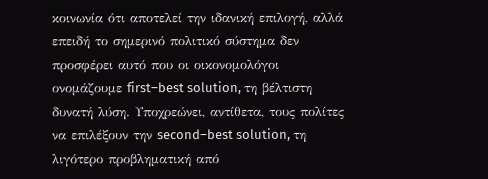κοινωνία ότι αποτελεί την ιδανική επιλογή, αλλά επειδή το σημερινό πολιτικό σύστημα δεν προσφέρει αυτό που οι οικονομολόγοι ονομάζουμε first–best solution, τη βέλτιστη δυνατή λύση. Υποχρεώνει, αντίθετα, τους πολίτες να επιλέξουν την second–best solution, τη λιγότερο προβληματική από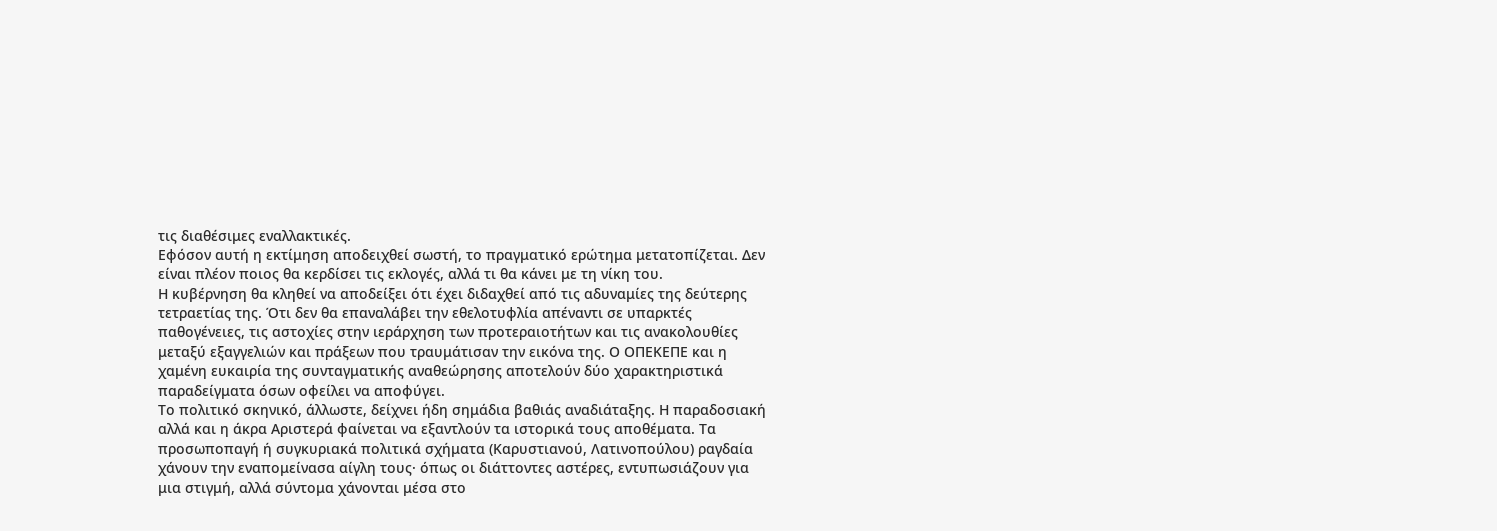τις διαθέσιμες εναλλακτικές.
Εφόσον αυτή η εκτίμηση αποδειχθεί σωστή, το πραγματικό ερώτημα μετατοπίζεται. Δεν είναι πλέον ποιος θα κερδίσει τις εκλογές, αλλά τι θα κάνει με τη νίκη του.
Η κυβέρνηση θα κληθεί να αποδείξει ότι έχει διδαχθεί από τις αδυναμίες της δεύτερης τετραετίας της. Ότι δεν θα επαναλάβει την εθελοτυφλία απέναντι σε υπαρκτές παθογένειες, τις αστοχίες στην ιεράρχηση των προτεραιοτήτων και τις ανακολουθίες μεταξύ εξαγγελιών και πράξεων που τραυμάτισαν την εικόνα της. Ο ΟΠΕΚΕΠΕ και η χαμένη ευκαιρία της συνταγματικής αναθεώρησης αποτελούν δύο χαρακτηριστικά παραδείγματα όσων οφείλει να αποφύγει.
Το πολιτικό σκηνικό, άλλωστε, δείχνει ήδη σημάδια βαθιάς αναδιάταξης. Η παραδοσιακή αλλά και η άκρα Αριστερά φαίνεται να εξαντλούν τα ιστορικά τους αποθέματα. Τα προσωποπαγή ή συγκυριακά πολιτικά σχήματα (Καρυστιανού, Λατινοπούλου) ραγδαία χάνουν την εναπομείνασα αίγλη τους· όπως οι διάττοντες αστέρες, εντυπωσιάζουν για μια στιγμή, αλλά σύντομα χάνονται μέσα στο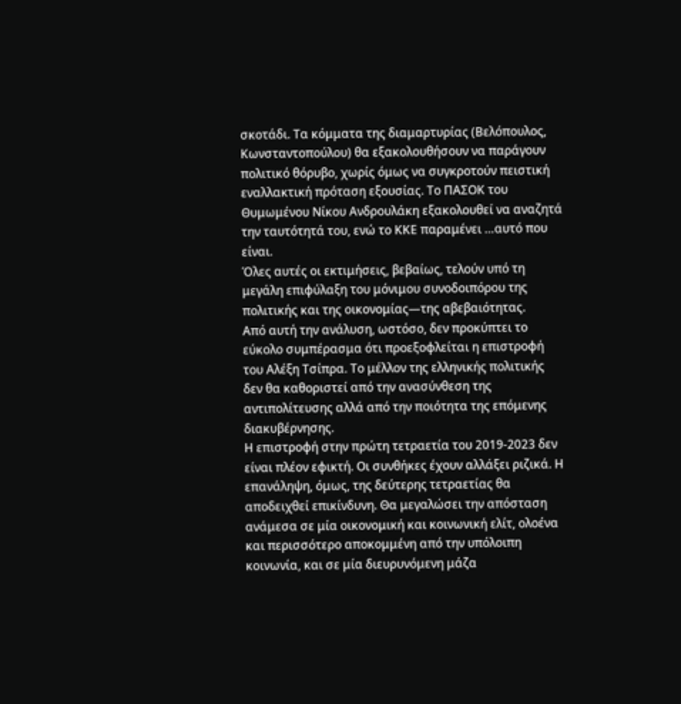σκοτάδι. Τα κόμματα της διαμαρτυρίας (Βελόπουλος, Κωνσταντοπούλου) θα εξακολουθήσουν να παράγουν πολιτικό θόρυβο, χωρίς όμως να συγκροτούν πειστική εναλλακτική πρόταση εξουσίας. Το ΠΑΣΟΚ του Θυμωμένου Νίκου Ανδρουλάκη εξακολουθεί να αναζητά την ταυτότητά του, ενώ το ΚΚΕ παραμένει …αυτό που είναι.
Όλες αυτές οι εκτιμήσεις, βεβαίως, τελούν υπό τη μεγάλη επιφύλαξη του μόνιμου συνοδοιπόρου της πολιτικής και της οικονομίας—της αβεβαιότητας.
Από αυτή την ανάλυση, ωστόσο, δεν προκύπτει το εύκολο συμπέρασμα ότι προεξοφλείται η επιστροφή του Αλέξη Τσίπρα. Το μέλλον της ελληνικής πολιτικής δεν θα καθοριστεί από την ανασύνθεση της αντιπολίτευσης αλλά από την ποιότητα της επόμενης διακυβέρνησης.
Η επιστροφή στην πρώτη τετραετία του 2019-2023 δεν είναι πλέον εφικτή. Οι συνθήκες έχουν αλλάξει ριζικά. Η επανάληψη, όμως, της δεύτερης τετραετίας θα αποδειχθεί επικίνδυνη. Θα μεγαλώσει την απόσταση ανάμεσα σε μία οικονομική και κοινωνική ελίτ, ολοένα και περισσότερο αποκομμένη από την υπόλοιπη κοινωνία, και σε μία διευρυνόμενη μάζα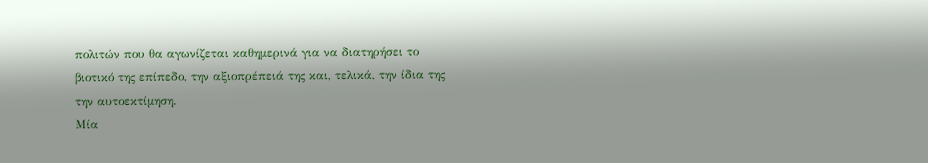πολιτών που θα αγωνίζεται καθημερινά για να διατηρήσει το βιοτικό της επίπεδο, την αξιοπρέπειά της και, τελικά, την ίδια της την αυτοεκτίμηση.
Μία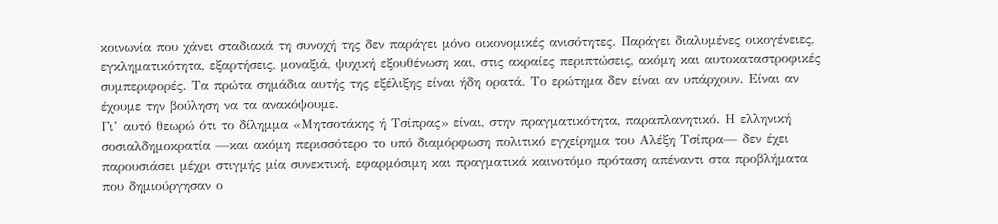κοινωνία που χάνει σταδιακά τη συνοχή της δεν παράγει μόνο οικονομικές ανισότητες. Παράγει διαλυμένες οικογένειες, εγκληματικότητα, εξαρτήσεις, μοναξιά, ψυχική εξουθένωση και, στις ακραίες περιπτώσεις, ακόμη και αυτοκαταστροφικές συμπεριφορές. Τα πρώτα σημάδια αυτής της εξέλιξης είναι ήδη ορατά. Το ερώτημα δεν είναι αν υπάρχουν. Είναι αν έχουμε την βούληση να τα ανακόψουμε.
Γι’ αυτό θεωρώ ότι το δίλημμα «Μητσοτάκης ή Τσίπρας» είναι, στην πραγματικότητα, παραπλανητικό. Η ελληνική σοσιαλδημοκρατία —και ακόμη περισσότερο το υπό διαμόρφωση πολιτικό εγχείρημα του Αλέξη Τσίπρα— δεν έχει παρουσιάσει μέχρι στιγμής μία συνεκτική, εφαρμόσιμη και πραγματικά καινοτόμο πρόταση απέναντι στα προβλήματα που δημιούργησαν ο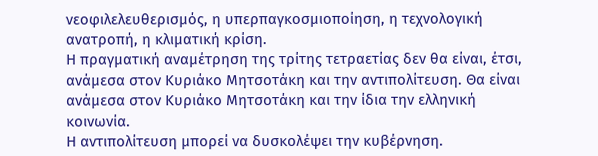νεοφιλελευθερισμός, η υπερπαγκοσμιοποίηση, η τεχνολογική ανατροπή, η κλιματική κρίση.
Η πραγματική αναμέτρηση της τρίτης τετραετίας δεν θα είναι, έτσι, ανάμεσα στον Κυριάκο Μητσοτάκη και την αντιπολίτευση. Θα είναι ανάμεσα στον Κυριάκο Μητσοτάκη και την ίδια την ελληνική κοινωνία.
Η αντιπολίτευση μπορεί να δυσκολέψει την κυβέρνηση.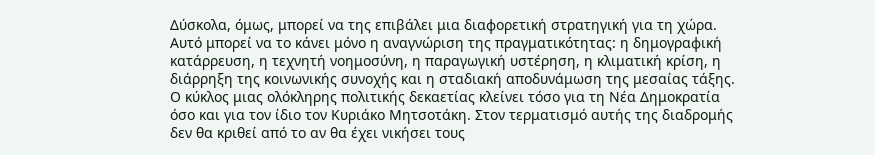Δύσκολα, όμως, μπορεί να της επιβάλει μια διαφορετική στρατηγική για τη χώρα. Αυτό μπορεί να το κάνει μόνο η αναγνώριση της πραγματικότητας: η δημογραφική κατάρρευση, η τεχνητή νοημοσύνη, η παραγωγική υστέρηση, η κλιματική κρίση, η διάρρηξη της κοινωνικής συνοχής και η σταδιακή αποδυνάμωση της μεσαίας τάξης.
Ο κύκλος μιας ολόκληρης πολιτικής δεκαετίας κλείνει τόσο για τη Νέα Δημοκρατία όσο και για τον ίδιο τον Κυριάκο Μητσοτάκη. Στον τερματισμό αυτής της διαδρομής δεν θα κριθεί από το αν θα έχει νικήσει τους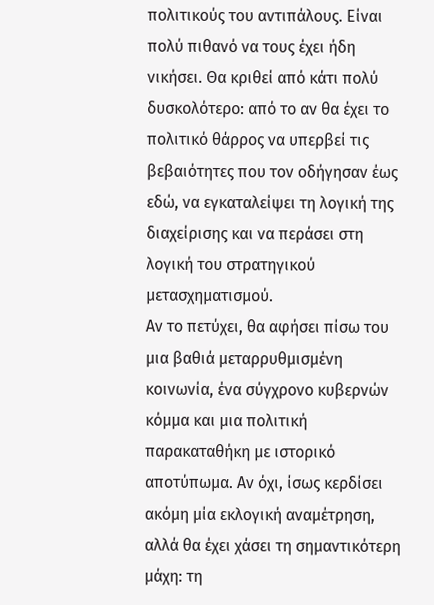πολιτικούς του αντιπάλους. Είναι πολύ πιθανό να τους έχει ήδη νικήσει. Θα κριθεί από κάτι πολύ δυσκολότερο: από το αν θα έχει το πολιτικό θάρρος να υπερβεί τις βεβαιότητες που τον οδήγησαν έως εδώ, να εγκαταλείψει τη λογική της διαχείρισης και να περάσει στη λογική του στρατηγικού μετασχηματισμού.
Αν το πετύχει, θα αφήσει πίσω του μια βαθιά μεταρρυθμισμένη κοινωνία, ένα σύγχρονο κυβερνών κόμμα και μια πολιτική παρακαταθήκη με ιστορικό αποτύπωμα. Αν όχι, ίσως κερδίσει ακόμη μία εκλογική αναμέτρηση, αλλά θα έχει χάσει τη σημαντικότερη μάχη: τη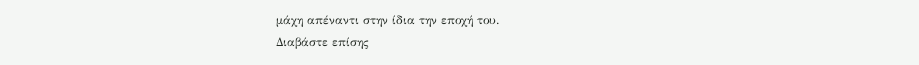μάχη απέναντι στην ίδια την εποχή του.
Διαβάστε επίσης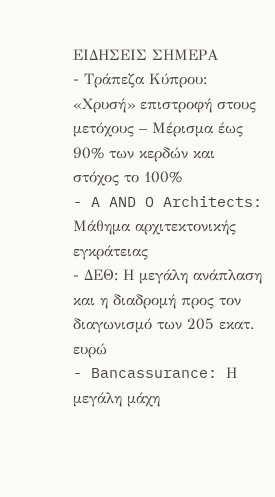ΕΙΔΗΣΕΙΣ ΣΗΜΕΡΑ
- Τράπεζα Κύπρου: «Χρυσή» επιστροφή στους μετόχους – Μέρισμα έως 90% των κερδών και στόχος το 100%
- A AND O Architects: Μάθημα αρχιτεκτονικής εγκράτειας
- ΔΕΘ: Η μεγάλη ανάπλαση και η διαδρομή προς τον διαγωνισμό των 205 εκατ. ευρώ
- Bancassurance: Η μεγάλη μάχη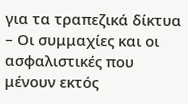για τα τραπεζικά δίκτυα – Οι συμμαχίες και οι ασφαλιστικές που μένουν εκτός